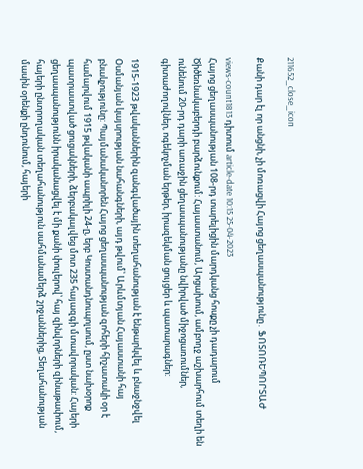211652_close_icon

Քանի դար էլ որ անցնի, չի մոռացվի Հայոց ցեղասպանությունը․ ՖՈՏՈՌԵՊՈՐՏԱԺ

views-count1813 դիտում article-date 10:15 25-04-2023
Հայոց ցեղասպանության 108-րդ տարելիցին մարդկանց հոսքը չի դադարում Ծիծեռնակաբերդի բարձունքում: Հայաստանում, Արցախում, ամբողջ աշխարհում տեղի են ունենում 20-րդ դարի առաջին ցեղասպանությանը նվիրված միջոցառումներ, գիտաժողովներ, ոգեկոչման երթեր, իրազեկման ցույցեր և պատարագներ:

1915-1923 թվականներին զանգվածային տեղահանության է ենթարկվել և բնաջնջվել Օսմանյան կայսրության նահանգների, այդ թվում՝ Արևմտյան Հայաստանի հայ բնակչությունը: Պայմանականորեն Հայոց ցեղասպանության զոհերի հիշատակի օր է համարվում 1915 թվականի ապրիլի 24-ը, երբ Կոստանդնուպոլսում, ըստ նախօրոք պատրաստված ցուցակների, ձերբակալվեց մոտ 235 հայազգի մտավորական: Հայերի ցեղասպանությունն իրականացվել է մի քանի փուլերով՝ հայ զինվորների զինաթափում, հայերի ընտրողական տեղահանություն սահմանամերձ շրջաններից, Տեղահանության մասին օրենքի ընդունում, հայերի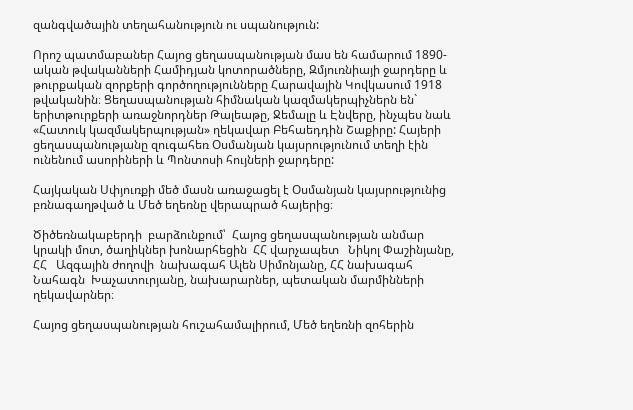զանգվածային տեղահանություն ու սպանություն:

Որոշ պատմաբաներ Հայոց ցեղասպանության մաս են համարում 1890-ական թվականների Համիդյան կոտորածները, Զմյուռնիայի ջարդերը և թուրքական զորքերի գործողությունները Հարավային Կովկասում 1918 թվականին։ Ցեղասպանության հիմնական կազմակերպիչներն են` երիտթուրքերի առաջնորդներ Թալեաթը, Ջեմալը և Էնվերը, ինչպես նաև «Հատուկ կազմակերպության» ղեկավար Բեհաեդդին Շաքիրը: Հայերի ցեղասպանությանը զուգահեռ Օսմանյան կայսրությունում տեղի էին ունենում ասորիների և Պոնտոսի հույների ջարդերը:

Հայկական Սփյուռքի մեծ մասն առաջացել է Օսմանյան կայսրությունից բռնագաղթված և Մեծ եղեռնը վերապրած հայերից։

Ծիծեռնակաբերդի  բարձունքում՝  Հայոց ցեղասպանության անմար  կրակի մոտ, ծաղիկներ խոնարհեցին  ՀՀ վարչապետ   Նիկոլ Փաշինյանը, ՀՀ   Ազգային ժողովի  նախագահ Ալեն Սիմոնյանը, ՀՀ նախագահ  Նահագն  Խաչատուրյանը, նախարարներ, պետական մարմինների ղեկավարներ։

Հայոց ցեղասպանության հուշահամալիրում, Մեծ եղեռնի զոհերին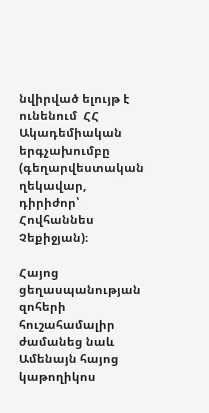նվիրված ելույթ է ունենում  ՀՀ Ակադեմիական երգչախումբը  (գեղարվեստական ղեկավար, դիրիժոր՝ Հովհաննես Չեքիջյան)։

Հայոց  ցեղասպանության զոհերի  հուշահամալիր ժամանեց նաև Ամենայն հայոց  կաթողիկոս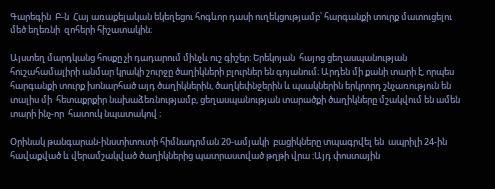Գարեգին  Բ-ն  Հայ առաքելական եկեղեցու հոգևոր դասի ուղեկցությամբ՝ հարգանքի տուրք մատուցելու մեծ եղեռնի  զոհերի հիշատակին։

Այստեղ մարդկանց հոսքը չի դադարում մինչև ուշ գիշեր։ Երեկոյան  հայոց ցեղասպանության հուշահամալիրի անմար կրակի շուրջը ծաղիկների բլուրներ են գոյանում։ Արդեն մի քանի տարի է, որպես հարգանքի տուրք խոնարհած այդ ծաղիկներին, ծաղկեփնջերին և պսակներին երկրորդ շնչառություն են տալիս մի  հետաքրքիր նախաձեռնությամբ, ցեղասպանության տարածքի ծաղիկները մշակվում են ամեն տարի ինչ-որ  հատուկ նպատակով ։

Օրինակ թանգարան-ինստիտուտի հիմնադրման 20-ամյակի  բացիկները տպագրվել են  ապրիլի 24-ին հավաքված և վերամշակված ծաղիկներից պատրաստված թղթի վրա ։Այդ փոստային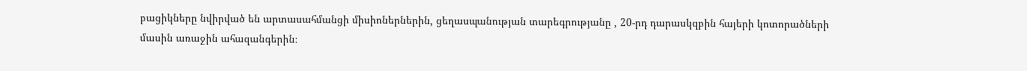բացիկները նվիրված են արտասահմանցի միսիոներներին, ցեղասպանության տարեգրությանը , 20-րդ դարասկզբին հայերի կոտորածների  մասին առաջին ահազանգերին։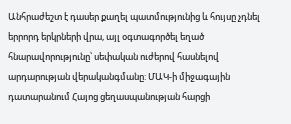Անհրաժեշտ է դասեր քաղել պատմությունից և հույսը չդնել երրորդ երկրների վրա, այլ օգտագործել եղած հնարավորությունը՝ սեփական ուժերով հասնելով արդարության վերականգմանը: ՄԱԿ-ի միջագային դատարանում Հայոց ցեղասպանության հարցի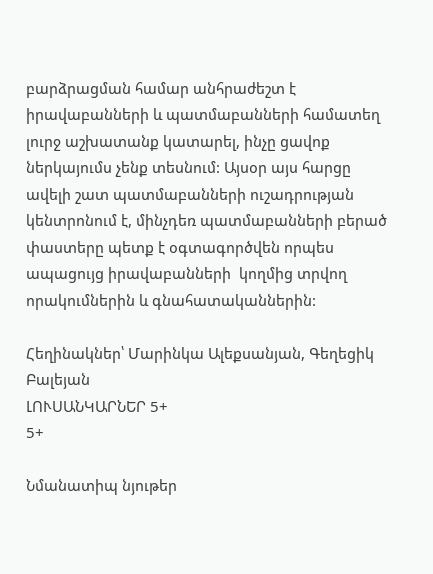բարձրացման համար անհրաժեշտ է իրավաբանների և պատմաբանների համատեղ լուրջ աշխատանք կատարել, ինչը ցավոք ներկայումս չենք տեսնում: Այսօր այս հարցը ավելի շատ պատմաբանների ուշադրության կենտրոնում է, մինչդեռ պատմաբանների բերած փաստերը պետք է օգտագործվեն որպես ապացույց իրավաբանների  կողմից տրվող որակումներին և գնահատականներին:

Հեղինակներ՝ Մարինկա Ալեքսանյան, Գեղեցիկ  Բալեյան
ԼՈՒՍԱՆԿԱՐՆԵՐ 5+
5+

Նմանատիպ նյութեր